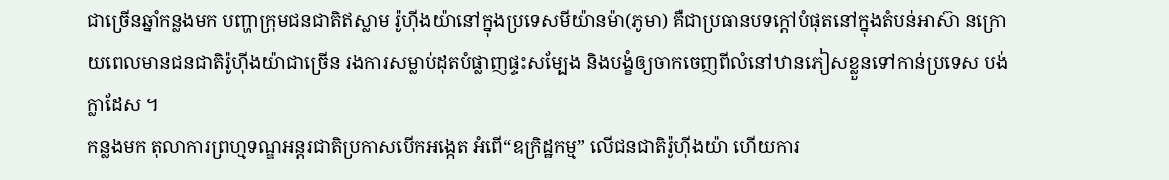ជាច្រើនឆ្នាំកន្លងមក បញ្ហាក្រុមជនជាតិឥស្លាម រ៉ូហ៊ីងយ៉ានៅក្នុងប្រទេសមីយ៉ានម៉ា(ភូមា) គឺជាប្រធានបទក្តៅបំផុតនៅក្នុងតំបន់អាស៊ា នក្រោយពេលមានជនជាតិរ៉ូហ៊ីងយ៉ាជាច្រើន រងការសម្លាប់ដុតបំផ្លាញផ្ទះសម្បែង និងបង្ខំឲ្យចាកចេញពីលំនៅឋានភៀសខ្លួនទៅកាន់ប្រទេស បង់ក្លាដែស ។
កន្លងមក តុលាការព្រហ្មទណ្ឌអន្តរជាតិប្រកាសបើកអង្កេត អំពើ“ឧក្រិដ្ឋកម្ម” លើជនជាតិរ៉ូហ៊ីងយ៉ា ហើយការ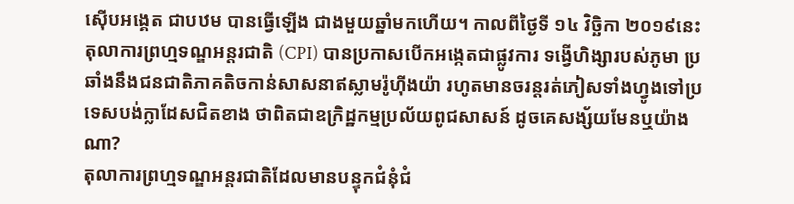ស៊ើបអង្គេត ជាបឋម បានធ្វើឡើង ជាងមួយឆ្នាំមកហើយ។ កាលពីថ្ងៃទី ១៤ វិច្ឆិកា ២០១៩នេះ តុលាការព្រហ្មទណ្ឌអន្តរជាតិ (CPI) បានប្រកាសបើកអង្កេតជាផ្លូវការ ទង្វើហិង្សារបស់ភូមា ប្រឆាំងនឹងជនជាតិភាគតិចកាន់សាសនាឥស្លាមរ៉ូហ៊ីងយ៉ា រហូតមានចរន្តរត់ភៀសទាំងហ្វូងទៅប្រទេសបង់ក្លាដែសជិតខាង ថាពិតជាឧក្រិដ្ឋកម្មប្រល័យពូជសាសន៍ ដូចគេសង្ស័យមែនឬយ៉ាងណា?
តុលាការព្រហ្មទណ្ឌអន្តរជាតិដែលមានបន្ទុកជំនុំជំ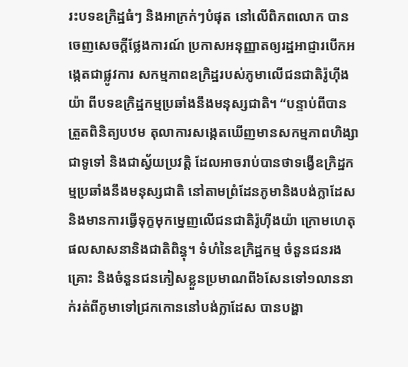រះបទឧក្រិដ្ឋធំៗ និងអាក្រក់ៗបំផុត នៅលើពិភពលោក បានចេញសេចក្តីថ្លែងការណ៍ ប្រកាសអនុញ្ញាតឲ្យរដ្ឋអាជ្ញារបើកអង្កេតជាផ្លូវការ សកម្មភាពឧក្រិដ្ឋរបស់ភូមាលើជនជាតិរ៉ូហ៊ីងយ៉ា ពីបទឧក្រិដ្ឋកម្មប្រឆាំងនឹងមនុស្សជាតិ។ “បន្ទាប់ពីបានត្រួតពិនិត្យបឋម តុលាការសង្កេតឃើញមានសកម្មភាពហិង្សាជាទូទៅ និងជាស្វ័យប្រវត្តិ ដែលអាចរាប់បានថាទង្វើឧក្រិដ្ឋកម្មប្រឆាំងនឹងមនុស្សជាតិ នៅតាមព្រំដែនភូមានិងបង់ក្លាដែស និងមានការធ្វើទុក្ខមុកម្នេញលើជនជាតិរ៉ូហ៊ីងយ៉ា ក្រោមហេតុផលសាសនានិងជាតិពិន្ធុ។ ទំហំនៃឧក្រិដ្ឋកម្ម ចំនួនជនរងគ្រោះ និងចំនួនជនភៀសខ្លួនប្រមាណពី៦សែនទៅ១លាននាក់រត់ពីភូមាទៅជ្រកកោននៅបង់ក្លាដែស បានបង្ហា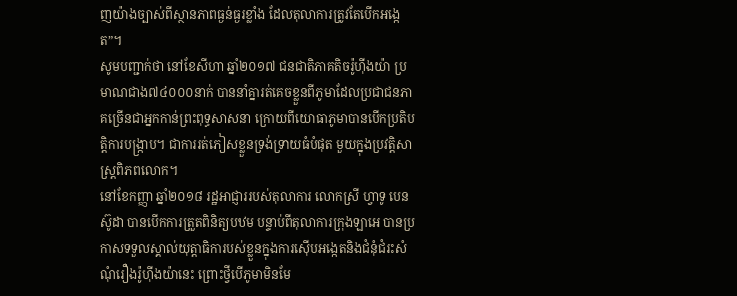ញយ៉ាងច្បាស់ពីស្ថានភាពធ្ងន់ធ្ងរខ្លាំង ដែលតុលាការត្រូវតែបើកអង្កេត”។
សូមបញ្ជាក់ថា នៅខែសីហា ឆ្នាំ២០១៧ ជនជាតិភាគតិចរ៉ូហ៊ីងយ៉ា ប្រមាណជាង៧៤០០០នាក់ បាននាំគ្នារត់គេចខ្លួនពីភូមាដែលប្រជាជនភាគច្រើនជាអ្នកកាន់ព្រះពុទ្ធសាសនា ក្រោយពីយោធាភូមាបានបើកប្រតិបត្តិការបង្ក្រាប។ ជាការរត់ភៀសខ្លួនទ្រង់ទ្រាយធំបំផុត មួយក្នុងប្រវត្តិសាស្ត្រពិភពលោក។
នៅខែកញ្ញា ឆ្នាំ២០១៨ រដ្ឋអាជ្ញាររបស់តុលាការ លោកស្រី ហ្វាទូ បេនស៊ូដា បានបើកការត្រួតពិនិត្យបឋម បន្ទាប់ពីតុលាការក្រុងឡាអេ បានប្រកាសទទួលស្គាល់យុត្តាធិការបស់ខ្លួនក្នុងការស៊ើបអង្កេតនិងជំនុំជំរះសំណុំរឿងរ៉ូហ៊ីងយ៉ានេះ ព្រោះថ្វីបើភូមាមិនមែ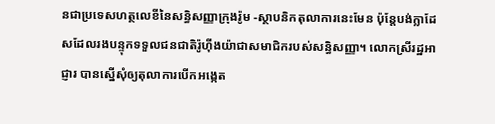នជាប្រទេសហត្ថលេខីនៃសន្ធិសញ្ញាក្រុងរ៉ូម -ស្ថាបនិកតុលាការនេះមែន ប៉ុន្តែបង់ក្លាដែសដែលរងបន្ទុកទទួលជនជាតិរ៉ូហ៊ីងយ៉ាជាសមាជិករបស់សន្ធិសញ្ញា។ លោកស្រីរដ្ឋអាជ្ញារ បានស្នើសុំឲ្យតុលាការបើកអង្កេត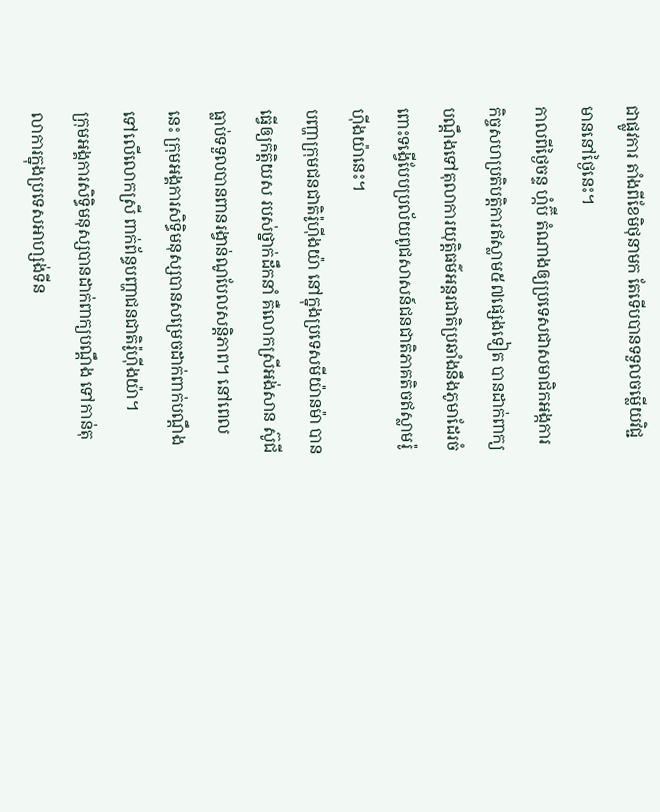ជាផ្លូវការ តាំងពីខែមិថុនាមក តែទើបបានទទួលចម្លើយវិជ្ជមាននៅថ្ងៃនេះ។
កាលពីថ្ងៃចន្ទ ហ្កំប៊ី តំណាងឲ្យប្រទេសជាសមាជិកអង្កការកិច្ចសហប្រតិបត្តិការឥស្លាម៥៧ផ្សេងទៀត បានដាក់ពាក្យបណ្តឹងទៅតុលាការយុត្តិធម៌អន្តរជាតិប្រឆាំងនឹងភូមាដែរចំពោះទង្វើបែបប្រល័យពូជសាសន៍ជនជាតិភាគតិចឥស្លាមរ៉ូហ៊ីងយ៉ានេះ។
បញ្ហាក្រុមជនជាតិរ៉ូហ៊ីងយ៉ា នៅក្នុងប្រទេសមីយ៉ានម៉ា បានធ្វើឲ្យកិត្តិយស របស់ថ្នាក់ដឹកនាំ គឺលោកស្រីអង់សាន ស៊ូជី ធ្លាប់ទទួលបានពានរង្វាន់ណូបែលសន្តិភាព។ នៅពេលនេះ ក្រុមអង្គការសិទ្ធិមនុស្សបានសម្រេចដាក់ពាក់បណ្តឹងទៅលើលោកស្រី ពាក់ព័ន្ធបញ្ហាជនជាតិរ៉ូហ៊ីងយ៉ា។
ក្រុមអង្គការសិទ្ធិមនុស្សបានដាក់ពាក្យបណ្តឹង ទៅកាន់តុលាការក្នុងប្រទេសអាហ្សង់ទីន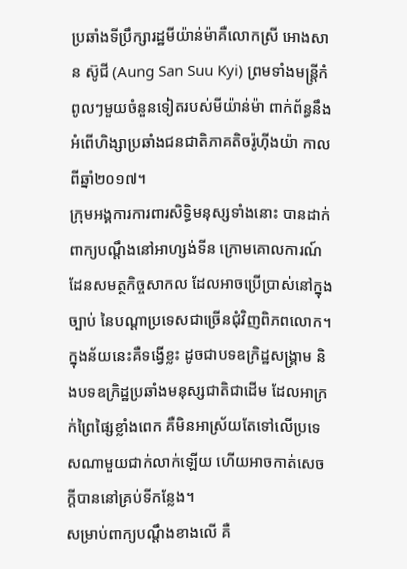ប្រឆាំងទីប្រឹក្សារដ្ឋមីយ៉ាន់ម៉ាគឺលោកស្រី អោងសាន ស៊ូជី (Aung San Suu Kyi) ព្រមទាំងមន្រ្តីកំពូលៗមួយចំនួនទៀតរបស់មីយ៉ាន់ម៉ា ពាក់ព័ន្ធនឹងអំពើហិង្សាប្រឆាំងជនជាតិភាគតិចរ៉ូហ៊ីងយ៉ា កាលពីឆ្នាំ២០១៧។
ក្រុមអង្គការការពារសិទ្ធិមនុស្សទាំងនោះ បានដាក់ពាក្យបណ្តឹងនៅអាហ្សង់ទីន ក្រោមគោលការណ៍ដែនសមត្ថកិច្ចសាកល ដែលអាចប្រើប្រាស់នៅក្នុងច្បាប់ នៃបណ្តាប្រទេសជាច្រើនជុំវិញពិភពលោក។ ក្នុងន័យនេះគឺទង្វើខ្លះ ដូចជាបទឧក្រិដ្ឋសង្រ្គាម និងបទឧក្រិដ្ឋប្រឆាំងមនុស្សជាតិជាដើម ដែលអាក្រក់ព្រៃផ្សៃខ្លាំងពេក គឺមិនអាស្រ័យតែទៅលើប្រទេសណាមួយជាក់លាក់ឡើយ ហើយអាចកាត់សេចក្តីបាននៅគ្រប់ទីកន្លែង។
សម្រាប់ពាក្យបណ្តឹងខាងលើ គឺ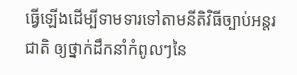ធ្វើឡើងដើម្បីទាមទារទៅតាមនីតិវិធីច្បាប់អន្តរជាតិ ឲ្យថ្នាក់ដឹកនាំកំពូលៗនៃ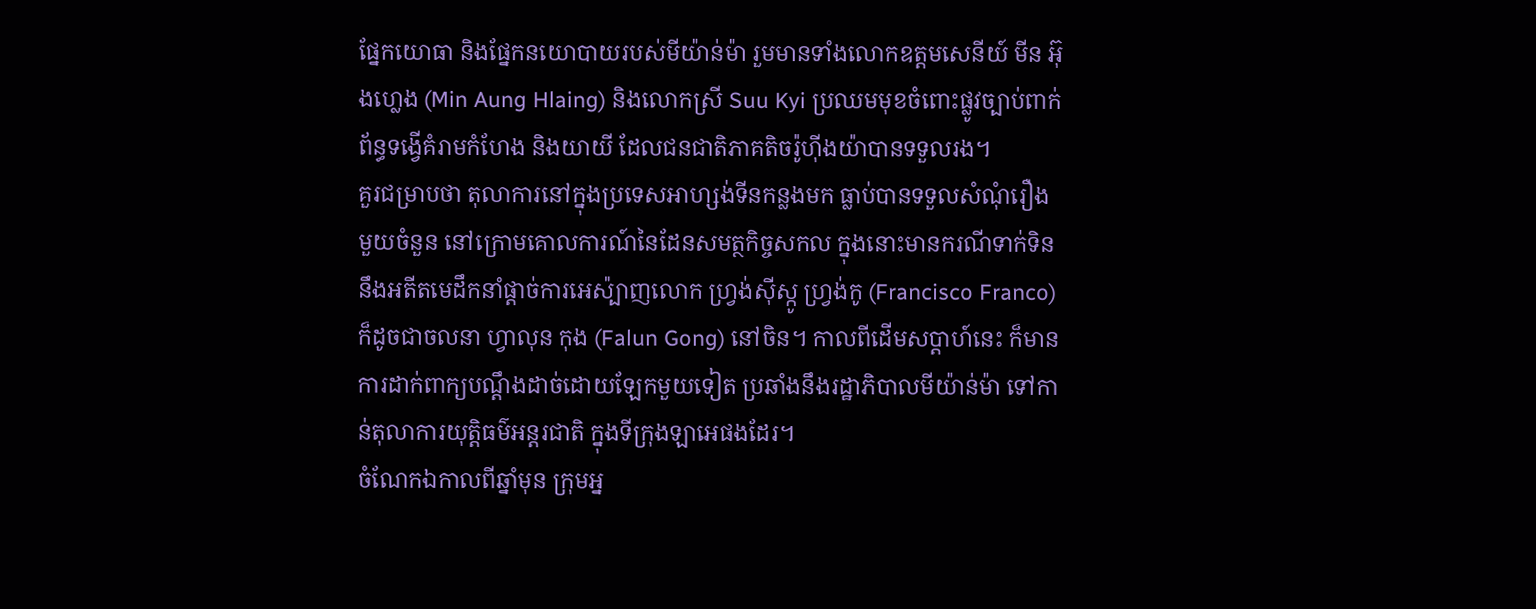ផ្នែកយោធា និងផ្នែកនយោបាយរបស់មីយ៉ាន់ម៉ា រួមមានទាំងលោកឧត្តមសេនីយ៍ មីន អ៊ុងហ្លេង (Min Aung Hlaing) និងលោកស្រី Suu Kyi ប្រឈមមុខចំពោះផ្លូវច្បាប់ពាក់ព័ន្ធទង្វើគំរាមកំហែង និងយាយី ដែលជនជាតិភាគតិចរ៉ូហ៊ីងយ៉ាបានទទួលរង។
គួរជម្រាបថា តុលាការនៅក្នុងប្រទេសអាហ្សង់ទីនកន្លងមក ធ្លាប់បានទទួលសំណុំរឿងមួយចំនួន នៅក្រោមគោលការណ៍នៃដែនសមត្ថកិច្ចសកល ក្នុងនោះមានករណីទាក់ទិននឹងអតីតមេដឹកនាំផ្តាច់ការអេស៉្បាញលោក ហ្វ្រង់ស៊ីស្កូ ហ្វ្រង់កូ (Francisco Franco) ក៏ដូចជាចលនា ហ្វាលុន កុង (Falun Gong) នៅចិន។ កាលពីដើមសប្តាហ៍នេះ ក៏មានការដាក់ពាក្យបណ្តឹងដាច់ដោយឡែកមួយទៀត ប្រឆាំងនឹងរដ្ឋាភិបាលមីយ៉ាន់ម៉ា ទៅកាន់តុលាការយុត្តិធម៌អន្តរជាតិ ក្នុងទីក្រុងឡាអេផងដែរ។
ចំណែកឯកាលពីឆ្នាំមុន ក្រុមអ្ន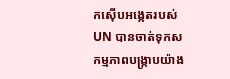កស៊ើបអង្កេតរបស់ UN បានចាត់ទុកសកម្មភាពបង្រ្កាបយ៉ាង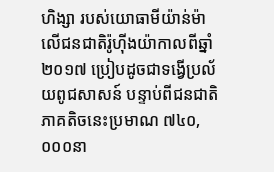ហិង្សា របស់យោធាមីយ៉ាន់ម៉ាលើជនជាតិរ៉ូហ៊ីងយ៉ាកាលពីឆ្នាំ២០១៧ ប្រៀបដូចជាទង្វើប្រល័យពូជសាសន៍ បន្ទាប់ពីជនជាតិភាគតិចនេះប្រមាណ ៧៤០,០០០នា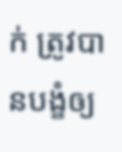ក់ ត្រូវបានបង្ខំឲ្យ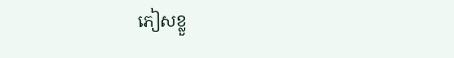ភៀសខ្លួ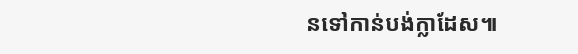នទៅកាន់បង់ក្លាដែស៕